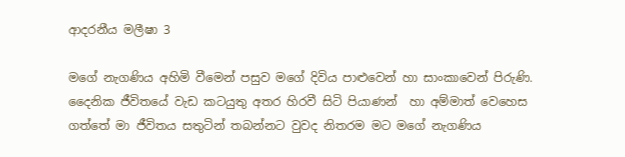ආදරනීය මලීෂා 3

මගේ නැගණිය අහිමි වීමෙන් පසුව මගේ දිවිය පාළුවෙන් හා සාංකාවෙන් පිරුණි. දෛනික ජීවිතයේ වැඩ කටයුතු අතර හිරවී සිටි පියාණන්  හා අම්මාත් වෙහෙස ගත්තේ මා ජීවිතය සතුටින් තබන්නට වුවද නිතරම මට මගේ නැගණිය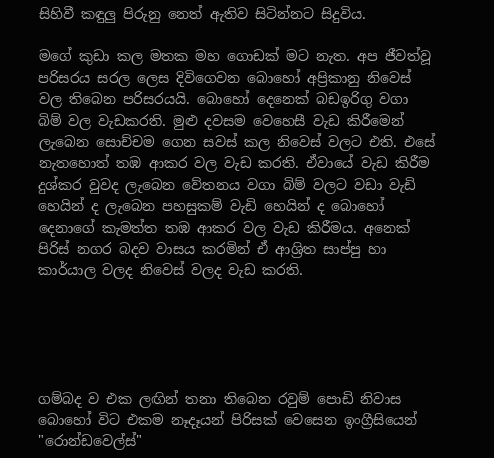සිහිවී කඳුලු පිරුනු නෙත් ඇතිව සිටින්නට සිදුවිය.

මගේ කුඩා කල මතක මහ ගොඩක් මට නැත. අප ජීවත්වූ පරිසරය සරල ලෙස දිවිගෙවන බොහෝ අප්‍රිකානු නිවෙස් වල තිබෙන පරිසරයයි. බොහෝ දෙනෙක් බඩඉරිගු වගා බිම් වල වැඩකරති. මුළු දවසම වෙහෙසී වැඩ කිරීමෙන් ලැබෙන සොච්චම ගෙන සවස් කල නිවෙස් වලට එති. එසේ නැතහොත් තඹ ආකර වල වැඩ කරති. ඒවායේ වැඩ කිරීම දුශ්කර වුවද ලැබෙන වේතනය වගා බිම් වලට වඩා වැඩි හෙයින් ද ලැබෙන පහසුකම් වැඩි හෙයින් ද බොහෝ දෙනාගේ කැමත්ත තඹ ආකර වල වැඩ කිරීමය. අනෙක් පිරිස් නගර බදව වාසය කරමින් ඒ ආශ්‍රිත සාප්පු හා කාර්යාල වලද නිවෙස් වලද වැඩ කරති.





ගම්බද ව එක ලඟින් තනා තිබෙන රවුම් පොඩි නිවාස බොහෝ විට එකම නෑදෑයන් පිරිසක් වෙසෙන ඉංග්‍රීසියෙන් "රොන්ඩවෙල්ස්"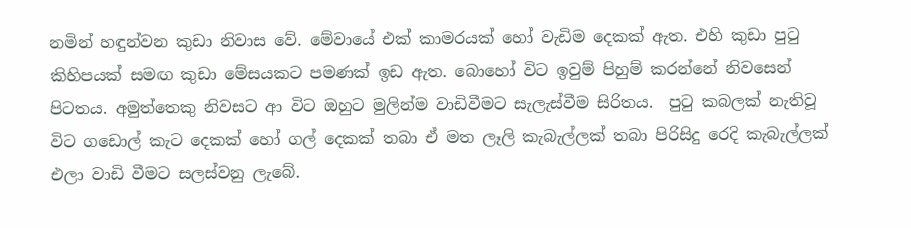නමින් හඳුන්වන කුඩා නිවාස වේ. මේවායේ එක් කාමරයක් හෝ වැඩිම දෙකක් ඇත. එහි කුඩා පුටු කිහිපයක් සමඟ කුඩා මේසයකට පමණක් ඉඩ ඇත. බොහෝ විට ඉවුම් පිහුම් කරන්නේ නිවසෙන් පිටතය. අමුත්තෙකු නිවසට ආ විට ඔහුට මුලින්ම වාඩිවීමට සැලැස්වීම සිරිතය.  පුටු කබලක් නැතිවූ විට ගඩොල් කැට දෙකක් හෝ ගල් දෙකක් තබා ඒ මත ලෑලි කැබැල්ලක් තබා පිරිසිදු රෙදි කැබැල්ලක් එලා වාඩි වීමට සලස්වනු ලැබේ.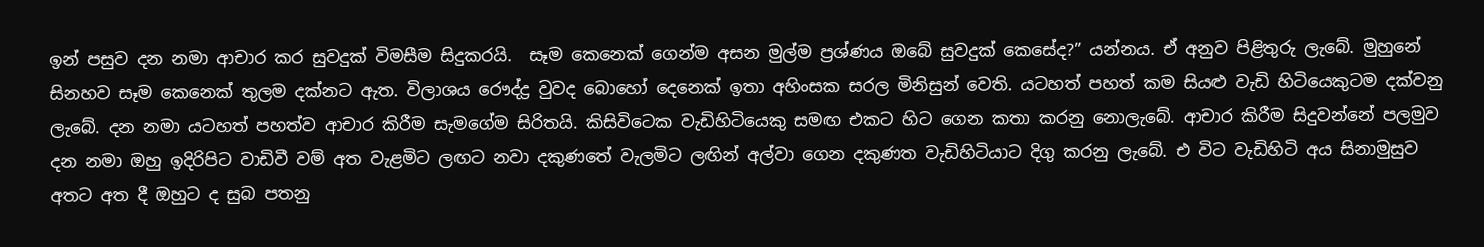ඉන් පසුව දන නමා ආචාර කර සුවදුක් විමසීම සිදුකරයි.  සෑම කෙනෙක් ගෙන්ම අසන මුල්ම ප්‍රශ්ණය ඔබේ සුවදුක් කෙසේද?” යන්නය. ඒ අනුව පිළිතුරු ලැබේ. මුහුනේ සිනහව සෑම කෙනෙක් තුලම දක්නට ඇත. විලාශය රෞද්ද්‍ර වුවද බොහෝ දෙනෙක් ඉතා අහිංසක සරල මිනිසුන් වෙති. යටහත් පහත් කම සියළු වැඩි හිටියෙකුටම දක්වනු ලැබේ. දන නමා යටහත් පහත්ව ආචාර කිරීම සැමගේම සිරිතයි. කිසිවිටෙක වැඩිහිටියෙකු සමඟ එකට හිට ගෙන කතා කරනු නොලැබේ. ආචාර කිරීම සිදුවන්නේ පලමුව දන නමා ඔහු ඉදිරිපිට වාඩිවී වම් අත වැළමිට ලඟට නවා දකුණතේ වැලමිට ලඟින් අල්වා ගෙන දකුණත වැඩිහිටියාට දිගු කරනු ලැබේ. එ විට වැඩිහිටි අය සිනාමුසුව අතට අත දී ඔහුට ද සුබ පතනු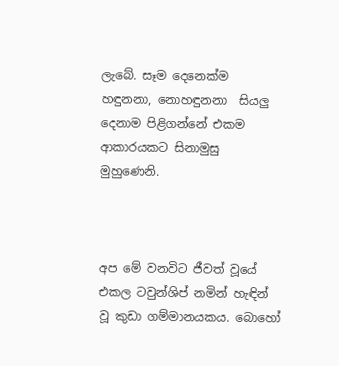ලැබේ. සෑම දෙනෙක්ම හඳුනනා, නොහඳුනනා  සියලු දෙනාම පිළිගන්නේ එකම ආකාරයකට සිනාමුසු මුහුණෙනි.



අප මේ වනවිට ජීවත් වූයේ එකල ටවුන්ශිප් නමින් හැඳින් වූ කුඩා ගම්මානයකය. බොහෝ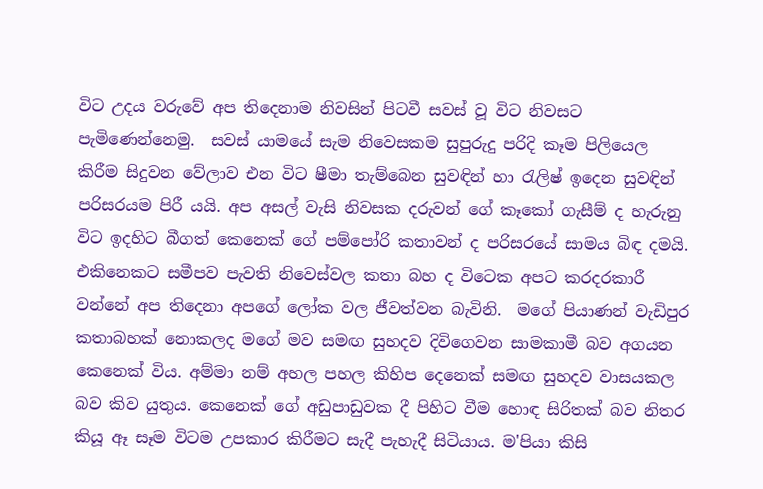විට උදය වරුවේ අප තිදෙනාම නිවසින් පිටවී සවස් වූ විට නිවසට පැමිණෙන්නෙමු.  සවස් යාමයේ සැම නිවෙසකම සුපුරුදු පරිදි කෑම පිලියෙල කිරීම සිදුවන වේලාව එන විට ෂීමා තැම්බෙන සුවඳින් හා රැලිෂ් ඉදෙන සුවඳින් පරිසරයම පිරී යයි. අප අසල් වැසි නිවසක දරුවන් ගේ කෑකෝ ගැසීම් ද හැරුනු විට ඉදහිට බීගත් කෙනෙක් ගේ පම්පෝරි කතාවන් ද පරිසරයේ සාමය බිඳ දමයි.  එකිනෙකට සමීපව පැවති නිවෙස්වල කතා බහ ද විටෙක අපට කරදරකාරී වන්නේ අප තිදෙනා අපගේ ලෝක වල ජීවත්වන බැවිනි.  මගේ පියාණන් වැඩිපුර කතාබහක් නොකලද මගේ මව සමඟ සුහදව දිවිගෙවන සාමකාමී බව අගයන කෙනෙක් විය. අම්මා නම් අහල පහල කිහිප දෙනෙක් සමඟ සුහදව වාසයකල බව කිව යුතුය. කෙනෙක් ගේ අඩුපාඩුවක දී පිහිට වීම හොඳ සිරිතක් බව නිතර කියූ ඈ සෑම විටම උපකාර කිරීමට සැදී පැහැදී සිටියාය. ම'පියා කිසි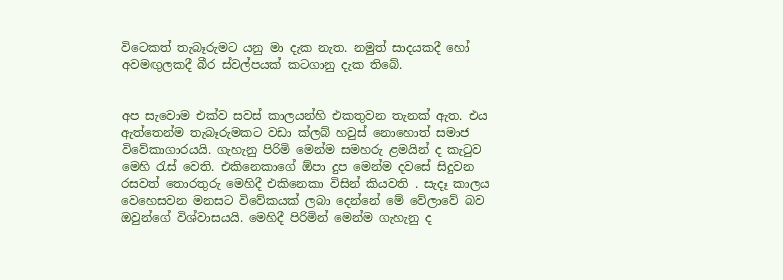විටෙකත් තැබෑරුමට යනු මා දැක නැත. නමුත් සාදයකදී හෝ අවමඟුලකදී බීර ස්වල්පයක් කටගානු දැක තිබේ.


අප සැවොම එක්ව සවස් කාලයන්හි එකතුවන තැනක් ඇත. එය ඇත්තෙන්ම තැබෑරුමකට වඩා ක්ලබ් හවුස් නොහොත් සමාජ විවේකාගාරයයි. ගැහැනු පිරිමි මෙන්ම සමහරු ළමයින් ද කැටුව මෙහි රැස් වෙති. එකිනෙකාගේ ඕපා දුප මෙන්ම දවසේ සිදුවන රසවත් තොරතුරු මෙහිදී එකිනෙකා විසින් කියවති . සැදෑ කාලය වෙහෙසවන මනසට විවේකයක් ලබා දෙන්නේ මේ වේලාවේ බව ඔවුන්ගේ විශ්වාසයයි. මෙහිදී පිරිමින් මෙන්ම ගැහැනු ද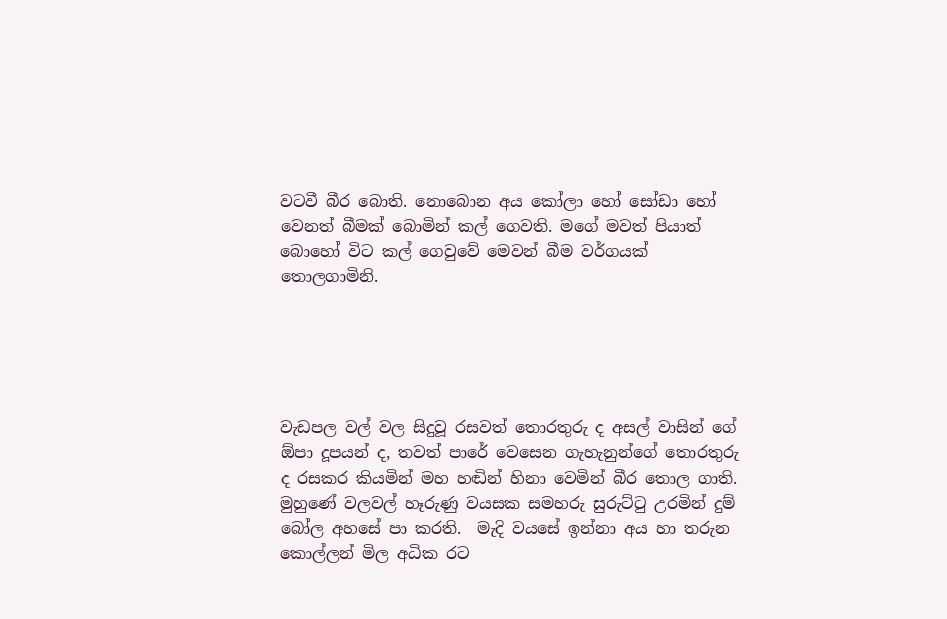වටවී බීර බොති. නොබොන අය කෝලා හෝ සෝඩා හෝ වෙනත් බීමක් බොමින් කල් ගෙවති. මගේ මවත් පියාත් බොහෝ විට කල් ගෙවුවේ මෙවන් බීම වර්ගයක් තොලගාමිනි.





වැඩපල වල් වල සිදුවූ රසවත් තොරතුරු ද අසල් වාසින් ගේ ඕපා දූපයන් ද, තවත් පාරේ වෙසෙන ගැහැනුන්ගේ තොරතුරු ද රසකර කියමින් මහ හඬින් හිනා වෙමින් බීර තොල ගාති. මුහුණේ වලවල් හෑරුණු වයසක සමහරු සුරුට්ටු උරමින් දුම් බෝල අහසේ පා කරති.  මැදි වයසේ ඉන්නා අය හා තරුන කොල්ලන් මිල අධික රට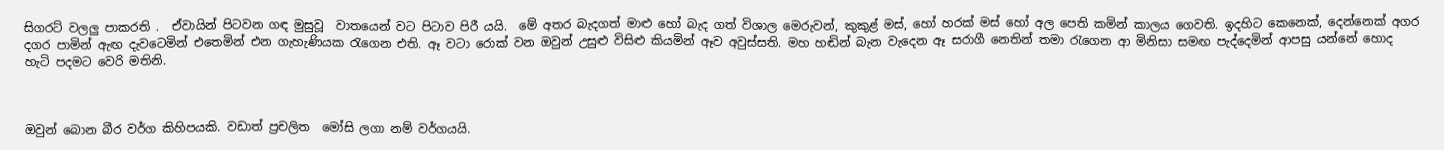සිගරට් වලලු පාකරති .  ඒවායින් පිටවන ගඳ මුසුවූ  වාතයෙන් වට පිටාව පිරී යයි.  මේ අතර බැදගත් මාළු හෝ බැද ගත් විශාල මෙරුවන්, කුකුළ් මස්, හෝ හරක් මස් හෝ අල පෙති කමින් කාලය ගෙවති. ඉදහිට කෙනෙක්, දෙන්නෙක් අගර දගර පාමින් ඇඟ දැවටෙමින් එතෙමින් එන ගැහැණියක රැගෙන එති. ඈ වටා රොක් වන ඔවුන් උසුළු විසිළු කියමින් ඈව අවුස්සති. මහ හඬින් බැන වැදෙන ඈ සරාගී නෙතින් තමා රැගෙන ආ මිනිසා සමඟ පැද්දෙමින් ආපසු යන්නේ හොද හැටි පදමට වෙරි මතිනි.



ඔවුන් බොන බීර වර්ග කිහිපයකි. වඩාත් ප්‍රචලිත  මෝසි ලගා නම් වර්ගයයි.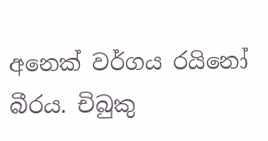අනෙක් වර්ගය රයිනෝ බීරය. චිබුකු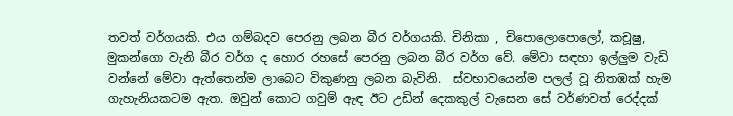තවත් වර්ගයකි. එය ගම්බදව පෙරනු ලබන බීර වර්ගයකි. චිනිකා , චිපොලොපොලෝ, කචූෂු,  මුකන්ගො වැනි බීර වර්ග ද හොර රහසේ පෙරනු ලබන බීර වර්ග වේ. මේවා සඳහා ඉල්ලුම වැඩි වන්නේ මේවා ඇත්තෙන්ම ලාබෙට විකුණනු ලබන බැවිනි.  ස්වභාවයෙන්ම පලල් වූ නිතඹක් හැම ගැහැනියකටම ඇත. ඔවුන් කොට ගවුම් ඇඳ ඊට උඩින් දෙකකුල් වැසෙන සේ වර්ණවත් රෙද්දක්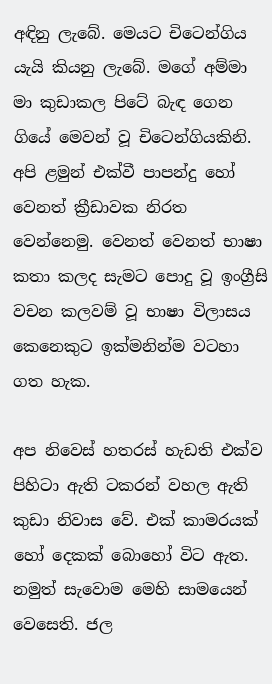අඳිනු ලැබේ. මෙයට චිටෙන්ගිය යැයි කියනු ලැබේ. මගේ අම්මා මා කුඩාකල පිටේ බැඳ ගෙන ගියේ මෙවන් වූ චිටෙන්ගියකිනි.  අපි ළමුන් එක්වී පාපන්දු හෝ වෙනත් ක්‍රීඩාවක නිරත වෙන්නෙමු. වෙනත් වෙනත් භාෂා කතා කලද සැමට පොදු වූ ඉංග්‍රීසි වචන කලවම් වූ භාෂා විලාසය කෙනෙකුට ඉක්මනින්ම වටහා ගත හැක.

අප නිවෙස් හතරස් හැඩති එක්ව පිහිටා ඇති ටකරන් වහල ඇති කුඩා නිවාස වේ. එක් කාමරයක් හෝ දෙකක් බොහෝ විට ඇත. නමුත් සැවොම මෙහි සාමයෙන් වෙසෙති. ජල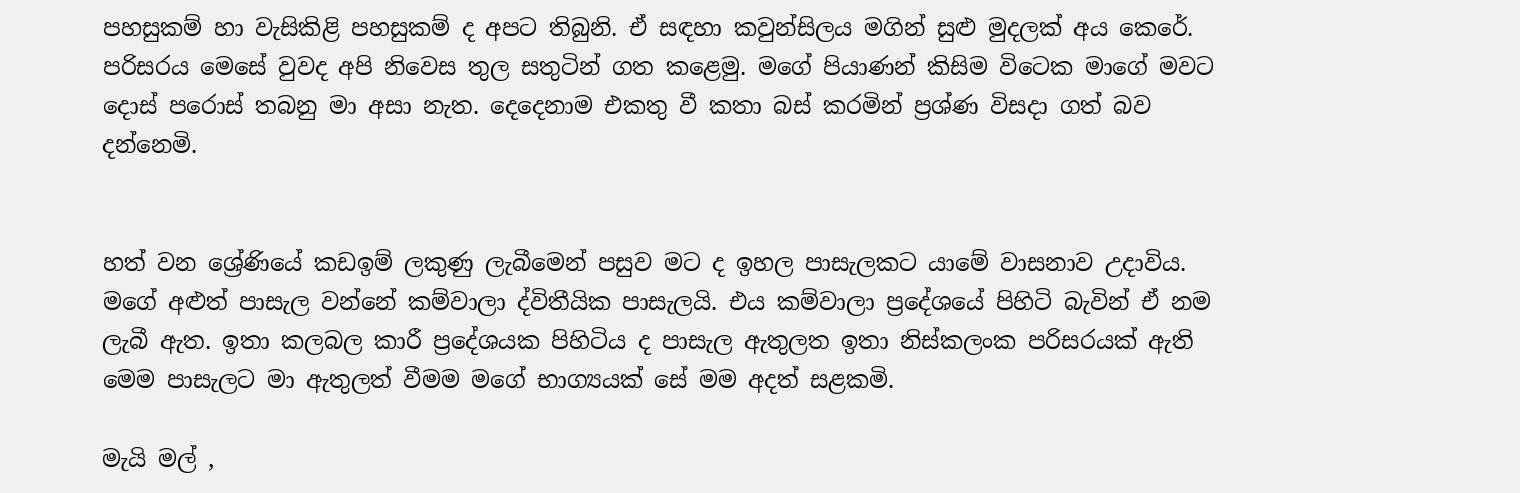පහසුකම් හා වැසිකිළි පහසුකම් ද අපට තිබුනි. ඒ සඳහා කවුන්සිලය මගින් සුළු මුදලක් අය කෙරේ. පරිසරය මෙසේ වුවද අපි නිවෙස තුල සතුටින් ගත කළෙමු. මගේ පියාණන් කිසිම විටෙක මාගේ මවට දොස් පරොස් තබනු මා අසා නැත. දෙදෙනාම එකතු වී කතා බස් කරමින් ප්‍රශ්ණ විසදා ගත් බව දන්නෙමි.


හත් වන ශ්‍රේණියේ කඩඉම් ලකුණු ලැබීමෙන් පසුව මට ද ඉහල පාසැලකට යාමේ වාසනාව උදාවිය. මගේ අළුත් පාසැල වන්නේ කම්වාලා ද්විතීයික පාසැලයි. එය කම්වාලා ප්‍රදේශයේ පිහිටි බැවින් ඒ නම ලැබී ඇත. ඉතා කලබල කාරී ප්‍රදේශයක පිහිටිය ද පාසැල ඇතුලත ඉතා නිස්කලංක පරිසරයක් ඇති මෙම පාසැලට මා ඇතුලත් වීමම මගේ භාග්‍යයක් සේ මම අදත් සළකමි.

මැයි මල් ,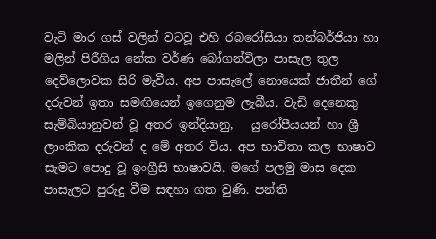වැටි මාර ගස් වලින් වටවූ එහි රබරෝසියා තන්බර්ජියා හා මලින් පිරීගිය නේක වර්ණ බෝගන්විලා පාසැල තුල දෙව්ලොවක සිරි මැවීය. අප පාසැලේ නොයෙක් ජාතීන් ගේ දරුවන් ඉතා සමඟියෙන් ඉගෙනුම ලැබීය. වැඩි දෙනෙකු සැම්බියානුවන් වූ අතර ඉන්දියානු,   යුරෝපීයයන් හා ශ්‍රී ලාංකික දරුවන් ද මේ අතර විය. අප භාවිතා කල භාෂාව සැමට පොදු වූ ඉංග්‍රීසි භාෂාවයි. මගේ පලමු මාස දෙක පාසැලට පුරුදු වීම සඳහා ගත වුණි. පන්ති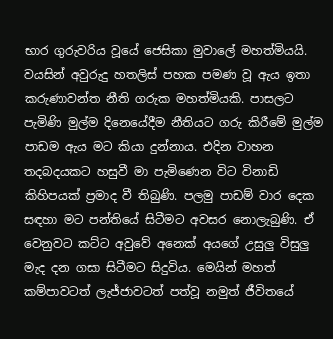භාර ගුරුවරිය වූයේ ජෙසිකා මුවාලේ මහත්මියයි.  වයසින් අවුරුදු හතලිස් පහක පමණ වූ ඇය ඉතා කරුණාවන්ත නීති ගරුක මහත්මියකි. පාසලට පැමිණි මුල්ම දිනෙයේදීම නීතියට ගරු කිරීමේ මුල්ම පාඩම ඇය මට කියා දුන්නාය. එදින වාහන තදබදයකට හසුවී මා පැමිණෙන විට විනාඩි කිහිපයක් ප්‍රමාද වී තිබුණි. පලමු පාඩම් වාර දෙක සඳහා මට පන්තියේ සිටීමට අවසර නොලැබුණි. ඒ වෙනුවට කට්ට අවුවේ අනෙක් අයගේ උසුලු විසුලු මැද දන ගසා සිටීමට සිදුවිය. මෙයින් මහත් කම්පාවටත් ලැජ්ජාවටත් පත්වූ නමුත් ජීවිතයේ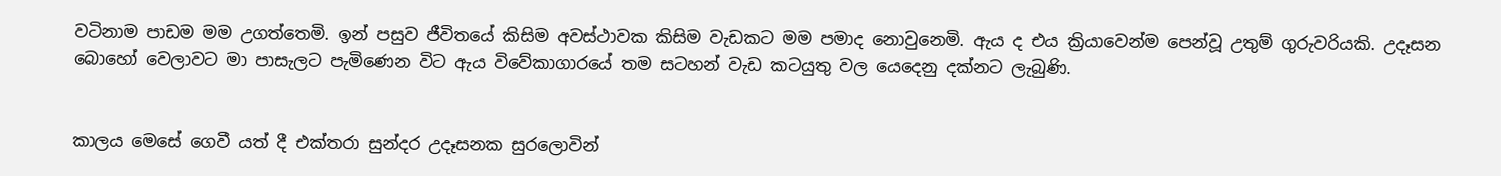වටිනාම පාඩම මම උගත්තෙමි. ඉන් පසුව ජීවිතයේ කිසිම අවස්ථාවක කිසිම වැඩකට මම පමාද නොවුනෙමි. ඇය ද එය ක්‍රියාවෙන්ම පෙන්වූ උතුම් ගුරුවරියකි. උදෑසන බොහෝ වෙලාවට මා පාසැලට පැමිණෙන විට ඇය විවේකාගාරයේ තම සටහන් වැඩ කටයුතු වල යෙදෙනු දක්නට ලැබුණි.


කාලය මෙසේ ගෙවී යත් දී එක්තරා සුන්දර උදෑසනක සුරලොවින්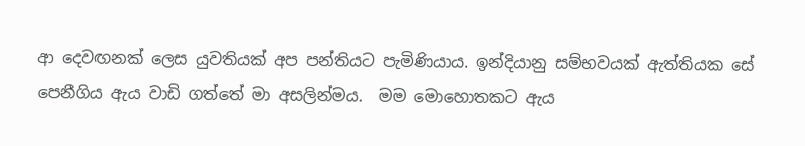ආ දෙවඟනක් ලෙස යුවතියක් අප පන්තියට පැමිණියාය. ඉන්දියානු සම්භවයක් ඇත්තියක සේ පෙනීගිය ඇය වාඩි ගත්තේ මා අසලින්මය.  මම මොහොතකට ඇය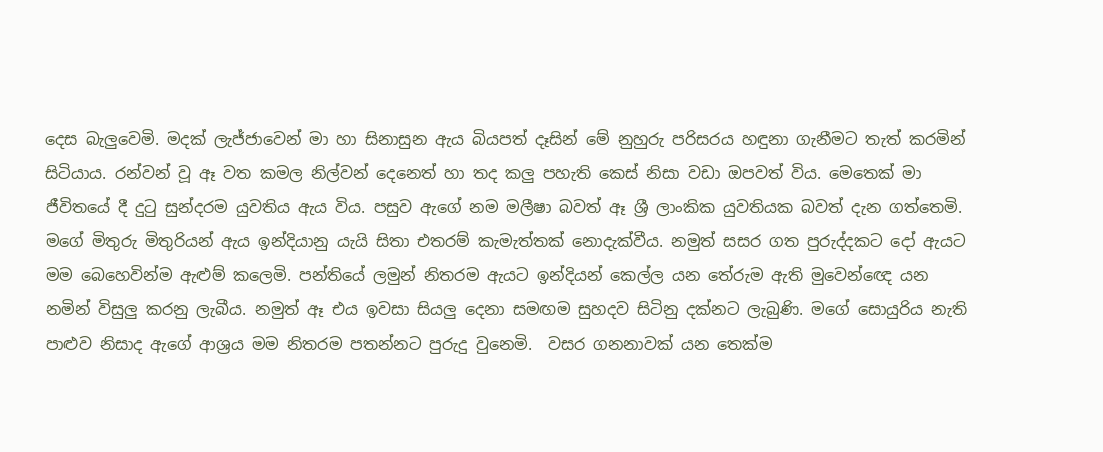දෙස බැලුවෙමි. මදක් ලැජ්ජාවෙන් මා හා සිනාසුන ඇය බියපත් දෑසින් මේ නුහුරු පරිසරය හඳුනා ගැනීමට තැත් කරමින් සිටියාය. රන්වන් වූ ඈ වත කමල නිල්වන් දෙනෙත් හා තද කලු පහැති කෙස් නිසා වඩා ඔපවත් විය. මෙතෙක් මා ජීවිතයේ දී දුටු සුන්දරම යුවතිය ඇය විය. පසුව ඇගේ නම මලීෂා බවත් ඈ ශ්‍රී ලාංකික යුවතියක බවත් දැන ගත්තෙමි.  මගේ මිතුරු මිතුරියන් ඇය ඉන්දියානු යැයි සිතා එතරම් කැමැත්තක් නොදැක්වීය. නමුත් සසර ගත පුරුද්දකට දෝ ඇයට මම බෙහෙවින්ම ඇළුම් කලෙමි. පන්තියේ ලමුන් නිතරම ඇයට ඉන්දියන් කෙල්ල යන තේරුම ඇති මුවෙන්ඥෙ යන නමින් විසුලු කරනු ලැබීය. නමුත් ඈ එය ඉවසා සියලු දෙනා සමඟම සුහදව සිටිනු දක්නට ලැබුණි. මගේ සොයුරිය නැති පාළුව නිසාද ඇගේ ආශ්‍රය මම නිතරම පතන්නට පුරුදු වුනෙමි.  වසර ගනනාවක් යන තෙක්ම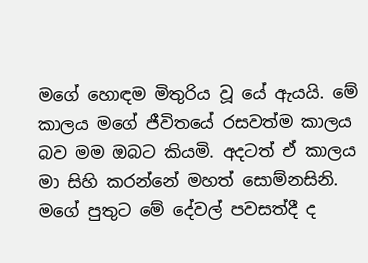මගේ හොඳම මිතුරිය වූ යේ ඇයයි. මේ කාලය මගේ ජීවිතයේ රසවත්ම කාලය බව මම ඔබට කියමි. අදටත් ඒ කාලය මා සිහි කරන්නේ මහත් සොම්නසිනි. මගේ පුතුට මේ දේවල් පවසත්දී ද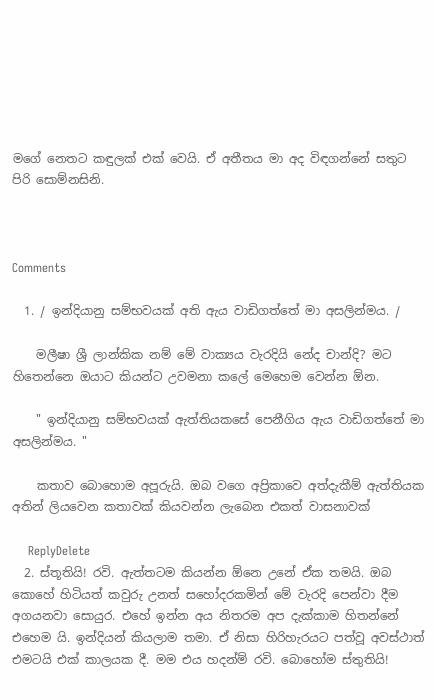මගේ නෙතට කඳුලක් එක් වෙයි. ඒ අතීතය මා අද විඳගන්නේ සතුට පිරි සොම්නසිනි.



Comments

  1. / ඉන්දියානු සම්භවයක් අති ඇය වාඩිගත්තේ මා අසලින්මය. /

    මලීෂා ශ්‍රී ලාන්කික නම් මේ වාක්‍යය වැරදියි නේද චාන්දි? මට හිතෙන්නෙ ඔයාට කියන්ට උවමනා කලේ මෙහෙම වෙන්න ඕන.

    " ඉන්දියානු සම්භවයක් ඇත්තියකසේ පෙනීගිය ඇය වාඩිගත්තේ මා අසලින්මය. "

    කතාව බොහොම අපූරුයි. ඔබ වගෙ අප්‍රිකාවෙ අත්දැකීම් ඇත්තියක අතින් ලියවෙන කතාවක් කියවන්න ලැබෙන එකත් වාසනාවක්

    ReplyDelete
  2. ස්තූතියි! රවි. ඇත්තටම කියන්න ඕනෙ උනේ ඒක තමයි. ඔබ කොහේ හිටියත් කවුරු උනත් සහෝදරකමින් මේ වැරදි පෙන්වා දීම අගයනවා සොයුර. එහේ ඉන්න අය නිතරම අප දැක්කාම හිතන්නේ එහෙම යි. ඉන්දියන් කියලාම තමා. ඒ නිසා හිරිහැරයට පත්වූ අවස්ථාත් එමටයි එක් කාලයක දී. මම එය හදන්ම් රවි. බොහෝම ස්තුතියි!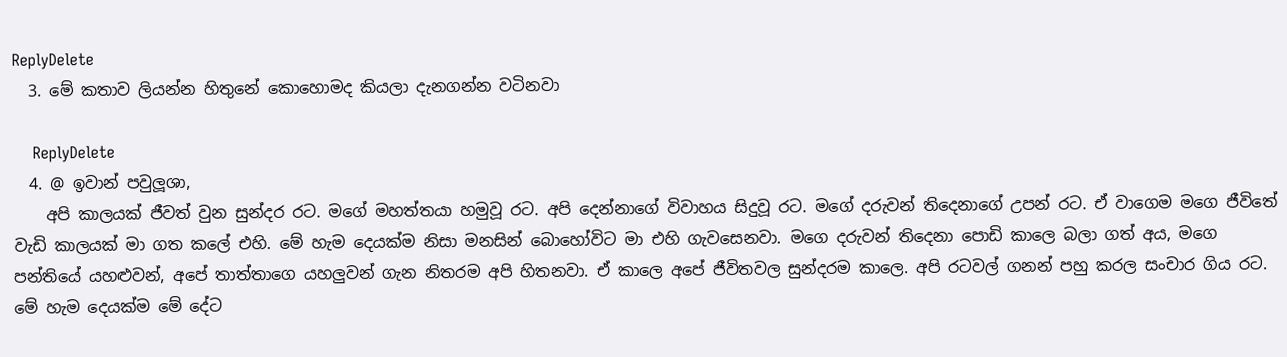ReplyDelete
  3. මේ කතාව ලියන්න හිතුනේ කොහොමද කියලා දැනගන්න වටිනවා

    ReplyDelete
  4. @ ඉවාන් පවුලූශා,
    අපි කාලයක් ජීවත් වුන සුන්දර රට. මගේ මහත්තයා හමුවූ රට. අපි දෙන්නාගේ විවාහය සිදුවූ රට. මගේ දරුවන් තිදෙනාගේ උපන් රට. ඒ වාගෙම මගෙ ජීවිතේ වැඩි කාලයක් මා ගත කලේ එහි. මේ හැම දෙයක්ම නිසා මනසින් බොහෝවිට මා එහි ගැවසෙනවා. මගෙ දරුවන් තිදෙනා පොඩි කාලෙ බලා ගත් අය, මගෙ පන්තියේ යහළුවන්, අපේ තාත්තාගෙ යහලුවන් ගැන නිතරම අපි හිතනවා. ඒ කාලෙ අපේ ජීවිතවල සුන්දරම කාලෙ. අපි රටවල් ගනන් පහු කරල සංචාර ගිය රට. මේ හැම දෙයක්ම මේ දේට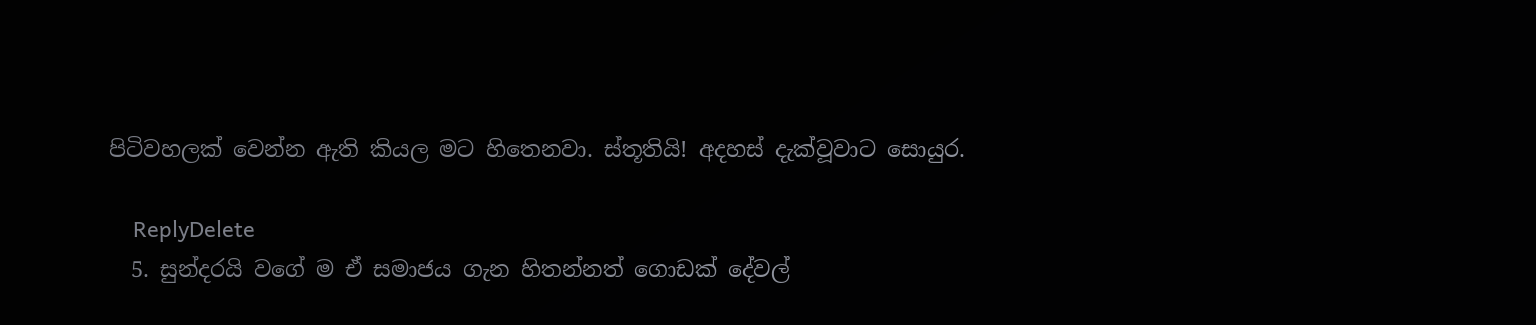පිටිවහලක් වෙන්න ඇති කියල මට හිතෙනවා. ස්තූතියි! අදහස් දැක්වූවාට සොයුර.

    ReplyDelete
  5. සුන්දරයි වගේ ම ඒ සමාජය ගැන හිතන්නත් ගොඩක් දේවල්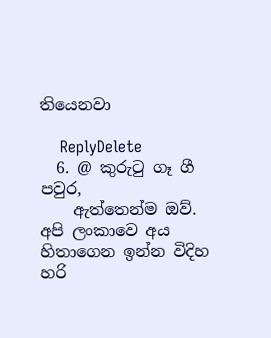තියෙනවා

    ReplyDelete
  6. @ කුරුටු ගෑ ගී පවුර,
    ඇත්තෙන්ම ඔව්. අපි ලංකාවෙ අය හිතාගෙන ඉන්න විදිහ හරි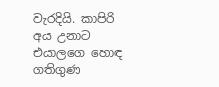වැරදියි. කාපිරි අය උනාට එයාලගෙ හොඳ ගතිගුණ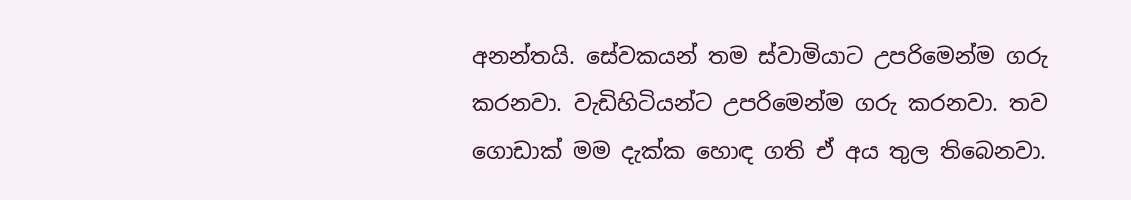අනන්තයි. සේවකයන් තම ස්වාමියාට උපරිමෙන්ම ගරු කරනවා. වැඩිහිටියන්ට උපරිමෙන්ම ගරු කරනවා. තව ගොඩාක් මම දැක්ක හොඳ ගති ඒ අය තුල තිබෙනවා.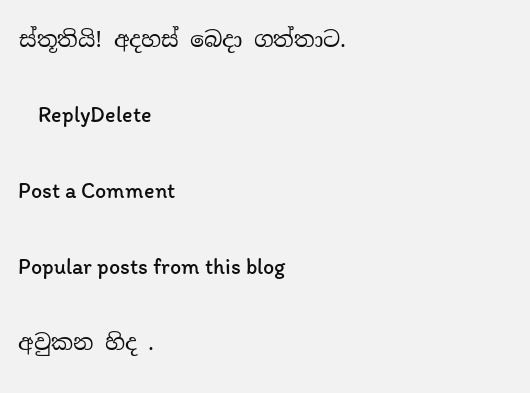ස්තූතියි! අදහස් බෙදා ගත්තාට.

    ReplyDelete

Post a Comment

Popular posts from this blog

අවුකන හිද .